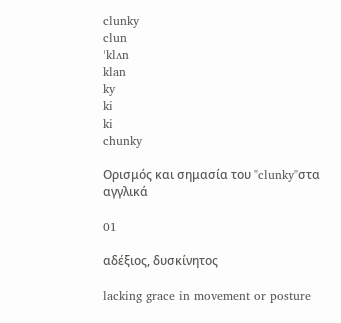clunky
clun
ˈklʌn
klan
ky
ki
ki
chunky

Ορισμός και σημασία του "clunky"στα αγγλικά

01

αδέξιος, δυσκίνητος

lacking grace in movement or posture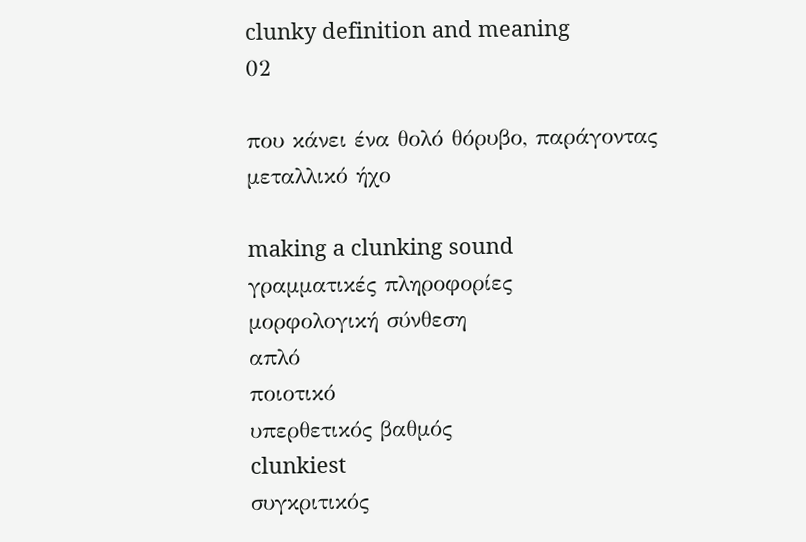clunky definition and meaning
02

που κάνει ένα θολό θόρυβο, παράγοντας μεταλλικό ήχο

making a clunking sound
γραμματικές πληροφορίες
μορφολογική σύνθεση
απλό
ποιοτικό
υπερθετικός βαθμός
clunkiest
συγκριτικός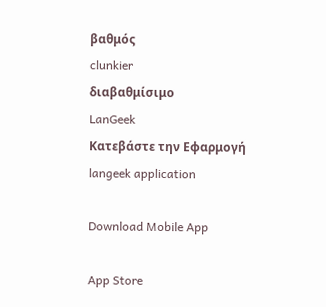βαθμός
clunkier
διαβαθμίσιμο
LanGeek
Κατεβάστε την Εφαρμογή
langeek application

Download Mobile App

App Store